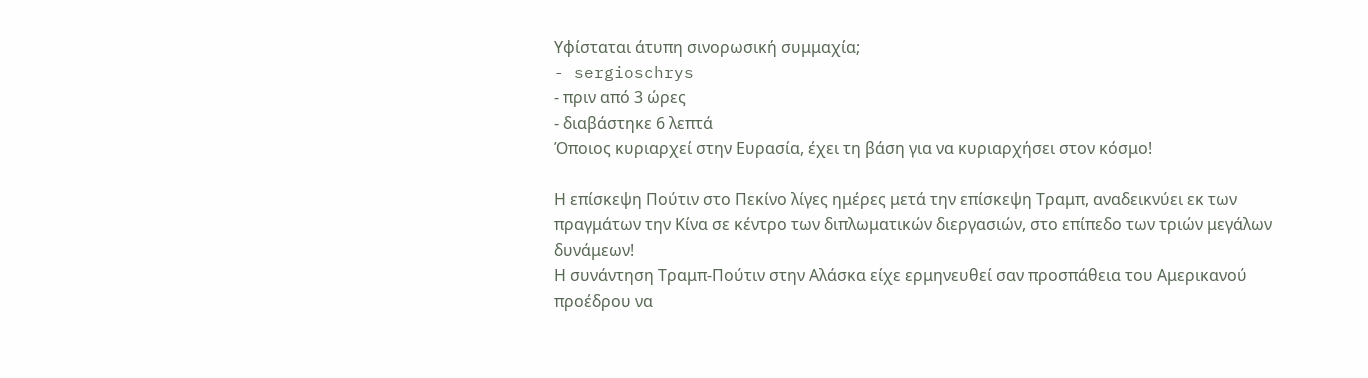Υφίσταται άτυπη σινορωσική συμμαχία;
- sergioschrys
- πριν από 3 ώρες
- διαβάστηκε 6 λεπτά
Όποιος κυριαρχεί στην Ευρασία, έχει τη βάση για να κυριαρχήσει στον κόσμο!

Η επίσκεψη Πούτιν στο Πεκίνο λίγες ημέρες μετά την επίσκεψη Τραμπ, αναδεικνύει εκ των πραγμάτων την Κίνα σε κέντρο των διπλωματικών διεργασιών, στο επίπεδο των τριών μεγάλων δυνάμεων!
Η συνάντηση Τραμπ-Πούτιν στην Αλάσκα είχε ερμηνευθεί σαν προσπάθεια του Αμερικανού προέδρου να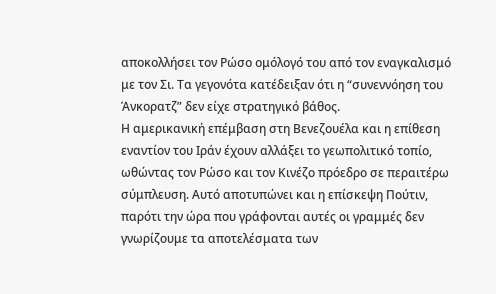αποκολλήσει τον Ρώσο ομόλογό του από τον εναγκαλισμό με τον Σι. Τα γεγονότα κατέδειξαν ότι η “συνεννόηση του Άνκορατζ” δεν είχε στρατηγικό βάθος.
Η αμερικανική επέμβαση στη Βενεζουέλα και η επίθεση εναντίον του Ιράν έχουν αλλάξει το γεωπολιτικό τοπίο, ωθώντας τον Ρώσο και τον Κινέζο πρόεδρο σε περαιτέρω σύμπλευση. Αυτό αποτυπώνει και η επίσκεψη Πούτιν, παρότι την ώρα που γράφονται αυτές οι γραμμές δεν γνωρίζουμε τα αποτελέσματα των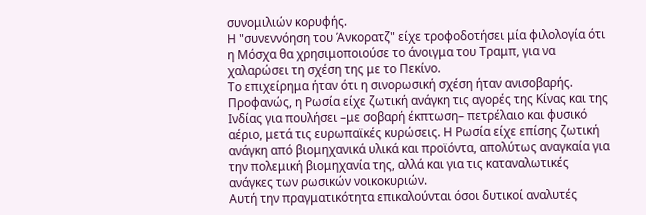συνομιλιών κορυφής.
Η "συνεννόηση του Άνκορατζ" είχε τροφοδοτήσει μία φιλολογία ότι η Μόσχα θα χρησιμοποιούσε το άνοιγμα του Τραμπ, για να χαλαρώσει τη σχέση της με το Πεκίνο.
Το επιχείρημα ήταν ότι η σινορωσική σχέση ήταν ανισοβαρής. Προφανώς, η Ρωσία είχε ζωτική ανάγκη τις αγορές της Κίνας και της Ινδίας για πουλήσει –με σοβαρή έκπτωση– πετρέλαιο και φυσικό αέριο, μετά τις ευρωπαϊκές κυρώσεις. Η Ρωσία είχε επίσης ζωτική ανάγκη από βιομηχανικά υλικά και προϊόντα, απολύτως αναγκαία για την πολεμική βιομηχανία της, αλλά και για τις καταναλωτικές ανάγκες των ρωσικών νοικοκυριών.
Αυτή την πραγματικότητα επικαλούνται όσοι δυτικοί αναλυτές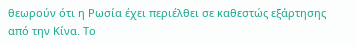θεωρούν ότι η Ρωσία έχει περιέλθει σε καθεστώς εξάρτησης από την Κίνα. Το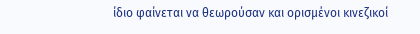ίδιο φαίνεται να θεωρούσαν και ορισμένοι κινεζικοί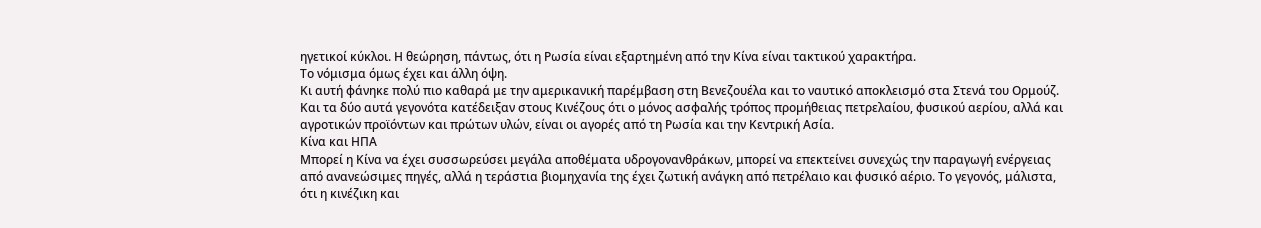ηγετικοί κύκλοι. Η θεώρηση, πάντως, ότι η Ρωσία είναι εξαρτημένη από την Κίνα είναι τακτικού χαρακτήρα.
Το νόμισμα όμως έχει και άλλη όψη.
Κι αυτή φάνηκε πολύ πιο καθαρά με την αμερικανική παρέμβαση στη Βενεζουέλα και το ναυτικό αποκλεισμό στα Στενά του Ορμούζ. Και τα δύο αυτά γεγονότα κατέδειξαν στους Κινέζους ότι ο μόνος ασφαλής τρόπος προμήθειας πετρελαίου, φυσικού αερίου, αλλά και αγροτικών προϊόντων και πρώτων υλών, είναι οι αγορές από τη Ρωσία και την Κεντρική Ασία.
Κίνα και ΗΠΑ
Μπορεί η Κίνα να έχει συσσωρεύσει μεγάλα αποθέματα υδρογονανθράκων, μπορεί να επεκτείνει συνεχώς την παραγωγή ενέργειας από ανανεώσιμες πηγές, αλλά η τεράστια βιομηχανία της έχει ζωτική ανάγκη από πετρέλαιο και φυσικό αέριο. Το γεγονός, μάλιστα, ότι η κινέζικη και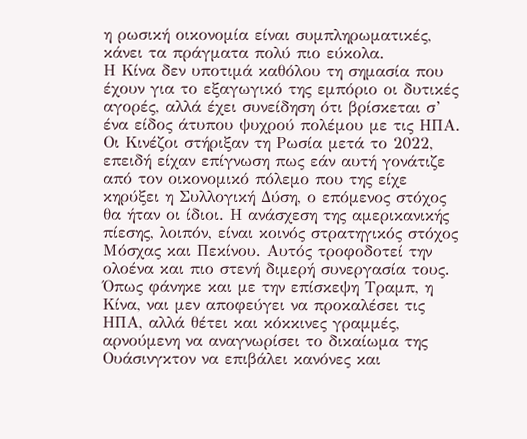η ρωσική οικονομία είναι συμπληρωματικές, κάνει τα πράγματα πολύ πιο εύκολα.
Η Κίνα δεν υποτιμά καθόλου τη σημασία που έχουν για το εξαγωγικό της εμπόριο οι δυτικές αγορές, αλλά έχει συνείδηση ότι βρίσκεται σ’ ένα είδος άτυπου ψυχρού πολέμου με τις ΗΠΑ. Οι Κινέζοι στήριξαν τη Ρωσία μετά το 2022, επειδή είχαν επίγνωση πως εάν αυτή γονάτιζε από τον οικονομικό πόλεμο που της είχε κηρύξει η Συλλογική Δύση, ο επόμενος στόχος θα ήταν οι ίδιοι. Η ανάσχεση της αμερικανικής πίεσης, λοιπόν, είναι κοινός στρατηγικός στόχος Μόσχας και Πεκίνου. Αυτός τροφοδοτεί την ολοένα και πιο στενή διμερή συνεργασία τους.
Όπως φάνηκε και με την επίσκεψη Τραμπ, η Κίνα, ναι μεν αποφεύγει να προκαλέσει τις ΗΠΑ, αλλά θέτει και κόκκινες γραμμές, αρνούμενη να αναγνωρίσει το δικαίωμα της Ουάσινγκτον να επιβάλει κανόνες και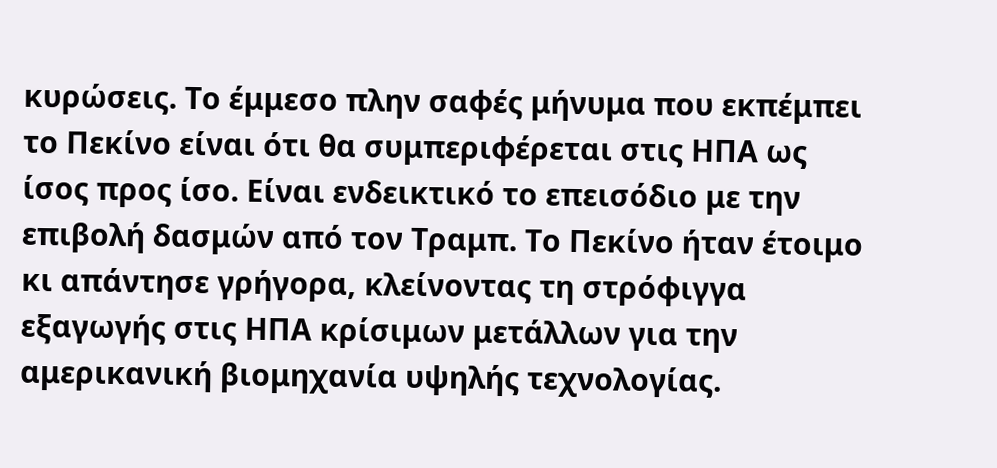κυρώσεις. Το έμμεσο πλην σαφές μήνυμα που εκπέμπει το Πεκίνο είναι ότι θα συμπεριφέρεται στις ΗΠΑ ως ίσος προς ίσο. Είναι ενδεικτικό το επεισόδιο με την επιβολή δασμών από τον Τραμπ. Το Πεκίνο ήταν έτοιμο κι απάντησε γρήγορα, κλείνοντας τη στρόφιγγα εξαγωγής στις ΗΠΑ κρίσιμων μετάλλων για την αμερικανική βιομηχανία υψηλής τεχνολογίας.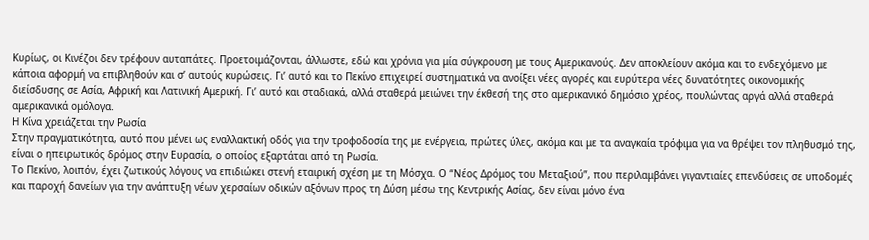Κυρίως, οι Κινέζοι δεν τρέφουν αυταπάτες. Προετοιμάζονται, άλλωστε, εδώ και χρόνια για μία σύγκρουση με τους Αμερικανούς. Δεν αποκλείουν ακόμα και το ενδεχόμενο με κάποια αφορμή να επιβληθούν και σ’ αυτούς κυρώσεις. Γι’ αυτό και το Πεκίνο επιχειρεί συστηματικά να ανοίξει νέες αγορές και ευρύτερα νέες δυνατότητες οικονομικής διείσδυσης σε Ασία, Αφρική και Λατινική Αμερική. Γι’ αυτό και σταδιακά, αλλά σταθερά μειώνει την έκθεσή της στο αμερικανικό δημόσιο χρέος, πουλώντας αργά αλλά σταθερά αμερικανικά ομόλογα.
Η Κίνα χρειάζεται την Ρωσία
Στην πραγματικότητα, αυτό που μένει ως εναλλακτική οδός για την τροφοδοσία της με ενέργεια, πρώτες ύλες, ακόμα και με τα αναγκαία τρόφιμα για να θρέψει τον πληθυσμό της, είναι ο ηπειρωτικός δρόμος στην Ευρασία, ο οποίος εξαρτάται από τη Ρωσία.
Το Πεκίνο, λοιπόν, έχει ζωτικούς λόγους να επιδιώκει στενή εταιρική σχέση με τη Μόσχα. Ο “Νέος Δρόμος του Μεταξιού”, που περιλαμβάνει γιγαντιαίες επενδύσεις σε υποδομές και παροχή δανείων για την ανάπτυξη νέων χερσαίων οδικών αξόνων προς τη Δύση μέσω της Κεντρικής Ασίας, δεν είναι μόνο ένα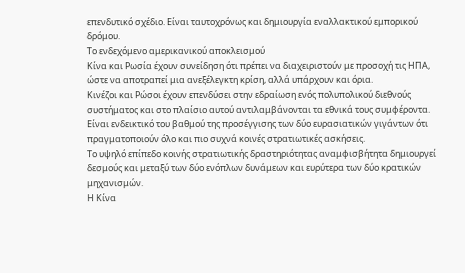επενδυτικό σχέδιο. Είναι ταυτοχρόνως και δημιουργία εναλλακτικού εμπορικού δρόμου.
Το ενδεχόμενο αμερικανικού αποκλεισμού
Κίνα και Ρωσία έχουν συνείδηση ότι πρέπει να διαχειριστούν με προσοχή τις ΗΠΑ, ώστε να αποτραπεί μια ανεξέλεγκτη κρίση, αλλά υπάρχουν και όρια.
Κινέζοι και Ρώσοι έχουν επενδύσει στην εδραίωση ενός πολυπολικού διεθνούς συστήματος και στο πλαίσιο αυτού αντιλαμβάνονται τα εθνικά τους συμφέροντα. Είναι ενδεικτικό του βαθμού της προσέγγισης των δύο ευρασιατικών γιγάντων ότι πραγματοποιούν όλο και πιο συχνά κοινές στρατιωτικές ασκήσεις.
Το υψηλό επίπεδο κοινής στρατιωτικής δραστηριότητας αναμφισβήτητα δημιουργεί δεσμούς και μεταξύ των δύο ενόπλων δυνάμεων και ευρύτερα των δύο κρατικών μηχανισμών.
Η Κίνα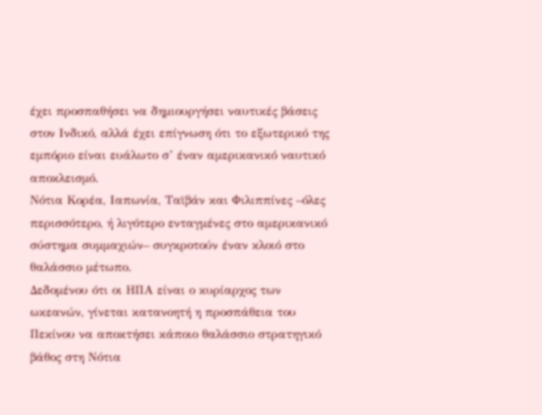έχει προσπαθήσει να δημιουργήσει ναυτικές βάσεις στον Ινδικό, αλλά έχει επίγνωση ότι το εξωτερικό της εμπόριο είναι ευάλωτο σ’ έναν αμερικανικό ναυτικό αποκλεισμό.
Νότια Κορέα, Ιαπωνία, Ταϊβάν και Φιλιππίνες –όλες περισσότερο, ή λιγότερο ενταγμένες στο αμερικανικό σύστημα συμμαχιών– συγκροτούν έναν κλοιό στο θαλάσσιο μέτωπο.
Δεδομένου ότι οι ΗΠΑ είναι ο κυρίαρχος των ωκεανών, γίνεται κατανοητή η προσπάθεια του Πεκίνου να αποκτήσει κάποιο θαλάσσιο στρατηγικό βάθος στη Νότια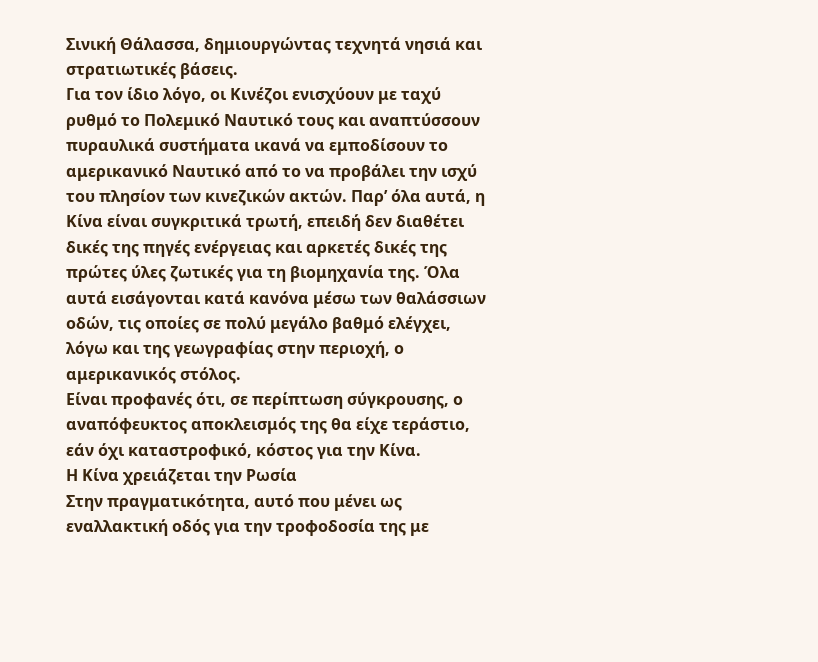Σινική Θάλασσα, δημιουργώντας τεχνητά νησιά και στρατιωτικές βάσεις.
Για τον ίδιο λόγο, οι Κινέζοι ενισχύουν με ταχύ ρυθμό το Πολεμικό Ναυτικό τους και αναπτύσσουν πυραυλικά συστήματα ικανά να εμποδίσουν το αμερικανικό Ναυτικό από το να προβάλει την ισχύ του πλησίον των κινεζικών ακτών. Παρ’ όλα αυτά, η Κίνα είναι συγκριτικά τρωτή, επειδή δεν διαθέτει δικές της πηγές ενέργειας και αρκετές δικές της πρώτες ύλες ζωτικές για τη βιομηχανία της. Όλα αυτά εισάγονται κατά κανόνα μέσω των θαλάσσιων οδών, τις οποίες σε πολύ μεγάλο βαθμό ελέγχει, λόγω και της γεωγραφίας στην περιοχή, ο αμερικανικός στόλος.
Είναι προφανές ότι, σε περίπτωση σύγκρουσης, ο αναπόφευκτος αποκλεισμός της θα είχε τεράστιο, εάν όχι καταστροφικό, κόστος για την Κίνα.
Η Κίνα χρειάζεται την Ρωσία
Στην πραγματικότητα, αυτό που μένει ως εναλλακτική οδός για την τροφοδοσία της με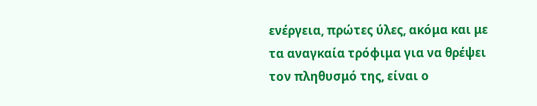ενέργεια, πρώτες ύλες, ακόμα και με τα αναγκαία τρόφιμα για να θρέψει τον πληθυσμό της, είναι ο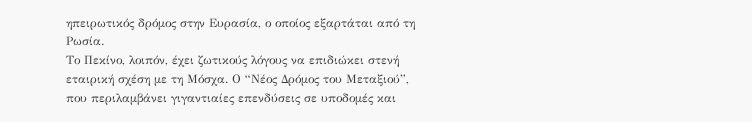ηπειρωτικός δρόμος στην Ευρασία, ο οποίος εξαρτάται από τη Ρωσία.
Το Πεκίνο, λοιπόν, έχει ζωτικούς λόγους να επιδιώκει στενή εταιρική σχέση με τη Μόσχα. Ο “Νέος Δρόμος του Μεταξιού”, που περιλαμβάνει γιγαντιαίες επενδύσεις σε υποδομές και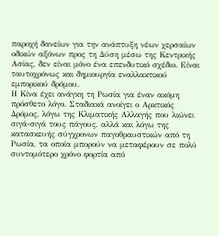παροχή δανείων για την ανάπτυξη νέων χερσαίων οδικών αξόνων προς τη Δύση μέσω της Κεντρικής Ασίας, δεν είναι μόνο ένα επενδυτικό σχέδιο. Είναι ταυτοχρόνως και δημιουργία εναλλακτικού εμπορικού δρόμου.
Η Κίνα έχει ανάγκη τη Ρωσία για έναν ακόμη πρόσθετο λόγο. Σταδιακά ανοίγει ο Αρκτικός Δρόμος, λόγω της Κλιματικής Αλλαγής που λιώνει σιγά-σιγά τους πάγους, αλλά και λόγω της κατασκευής σύγχρονων παγοθραυστικών από τη Ρωσία, τα οποία μπορούν να μεταφέρουν σε πολύ συντομότερο χρόνο φορτία από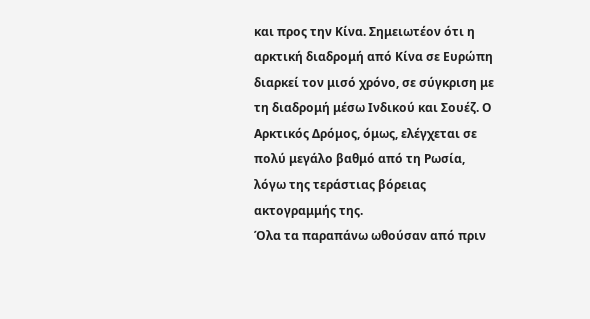και προς την Κίνα. Σημειωτέον ότι η αρκτική διαδρομή από Κίνα σε Ευρώπη διαρκεί τον μισό χρόνο, σε σύγκριση με τη διαδρομή μέσω Ινδικού και Σουέζ. Ο Αρκτικός Δρόμος, όμως, ελέγχεται σε πολύ μεγάλο βαθμό από τη Ρωσία, λόγω της τεράστιας βόρειας ακτογραμμής της.
Όλα τα παραπάνω ωθούσαν από πριν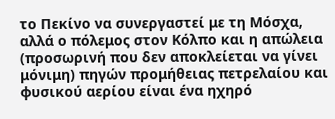το Πεκίνο να συνεργαστεί με τη Μόσχα, αλλά ο πόλεμος στον Κόλπο και η απώλεια (προσωρινή που δεν αποκλείεται να γίνει μόνιμη) πηγών προμήθειας πετρελαίου και φυσικού αερίου είναι ένα ηχηρό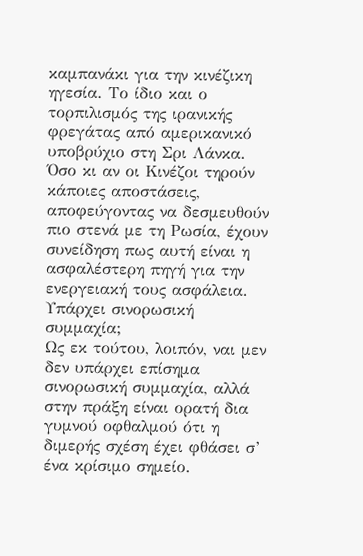καμπανάκι για την κινέζικη ηγεσία. Το ίδιο και ο τορπιλισμός της ιρανικής φρεγάτας από αμερικανικό υποβρύχιο στη Σρι Λάνκα. Όσο κι αν οι Κινέζοι τηρούν κάποιες αποστάσεις, αποφεύγοντας να δεσμευθούν πιο στενά με τη Ρωσία, έχουν συνείδηση πως αυτή είναι η ασφαλέστερη πηγή για την ενεργειακή τους ασφάλεια.
Υπάρχει σινορωσική συμμαχία;
Ως εκ τούτου, λοιπόν, ναι μεν δεν υπάρχει επίσημα σινορωσική συμμαχία, αλλά στην πράξη είναι ορατή δια γυμνού οφθαλμού ότι η διμερής σχέση έχει φθάσει σ’ ένα κρίσιμο σημείο.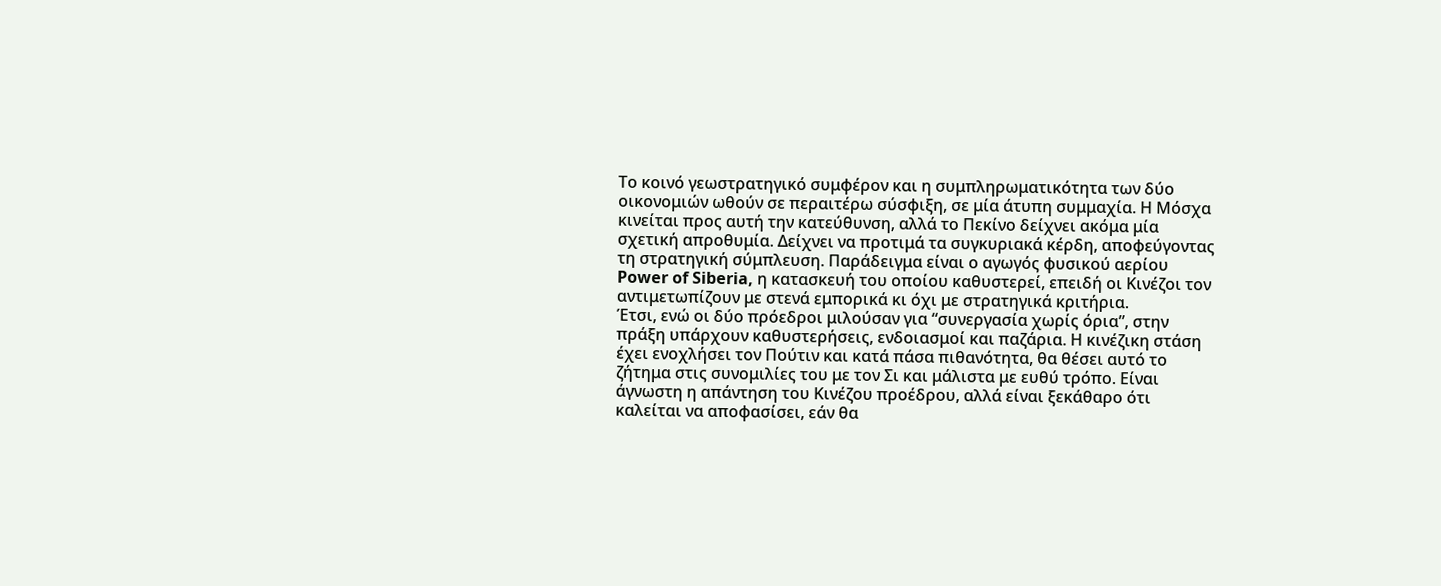Το κοινό γεωστρατηγικό συμφέρον και η συμπληρωματικότητα των δύο οικονομιών ωθούν σε περαιτέρω σύσφιξη, σε μία άτυπη συμμαχία. Η Μόσχα κινείται προς αυτή την κατεύθυνση, αλλά το Πεκίνο δείχνει ακόμα μία σχετική απροθυμία. Δείχνει να προτιμά τα συγκυριακά κέρδη, αποφεύγοντας τη στρατηγική σύμπλευση. Παράδειγμα είναι ο αγωγός φυσικού αερίου Power of Siberia, η κατασκευή του οποίου καθυστερεί, επειδή οι Κινέζοι τον αντιμετωπίζουν με στενά εμπορικά κι όχι με στρατηγικά κριτήρια.
Έτσι, ενώ οι δύο πρόεδροι μιλούσαν για “συνεργασία χωρίς όρια”, στην πράξη υπάρχουν καθυστερήσεις, ενδοιασμοί και παζάρια. Η κινέζικη στάση έχει ενοχλήσει τον Πούτιν και κατά πάσα πιθανότητα, θα θέσει αυτό το ζήτημα στις συνομιλίες του με τον Σι και μάλιστα με ευθύ τρόπο. Είναι άγνωστη η απάντηση του Κινέζου προέδρου, αλλά είναι ξεκάθαρο ότι καλείται να αποφασίσει, εάν θα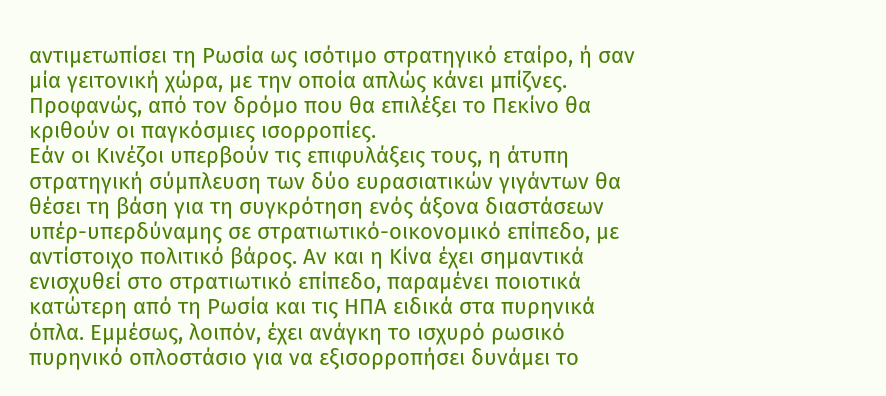αντιμετωπίσει τη Ρωσία ως ισότιμο στρατηγικό εταίρο, ή σαν μία γειτονική χώρα, με την οποία απλώς κάνει μπίζνες.
Προφανώς, από τον δρόμο που θα επιλέξει το Πεκίνο θα κριθούν οι παγκόσμιες ισορροπίες.
Εάν οι Κινέζοι υπερβούν τις επιφυλάξεις τους, η άτυπη στρατηγική σύμπλευση των δύο ευρασιατικών γιγάντων θα θέσει τη βάση για τη συγκρότηση ενός άξονα διαστάσεων υπέρ-υπερδύναμης σε στρατιωτικό-οικονομικό επίπεδο, με αντίστοιχο πολιτικό βάρος. Αν και η Κίνα έχει σημαντικά ενισχυθεί στο στρατιωτικό επίπεδο, παραμένει ποιοτικά κατώτερη από τη Ρωσία και τις ΗΠΑ ειδικά στα πυρηνικά όπλα. Εμμέσως, λοιπόν, έχει ανάγκη το ισχυρό ρωσικό πυρηνικό οπλοστάσιο για να εξισορροπήσει δυνάμει το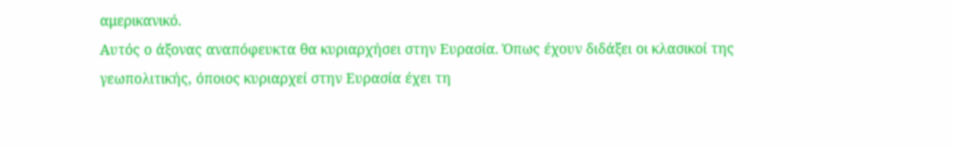αμερικανικό.
Αυτός ο άξονας αναπόφευκτα θα κυριαρχήσει στην Ευρασία. Όπως έχουν διδάξει οι κλασικοί της γεωπολιτικής, όποιος κυριαρχεί στην Ευρασία έχει τη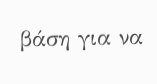βάση για να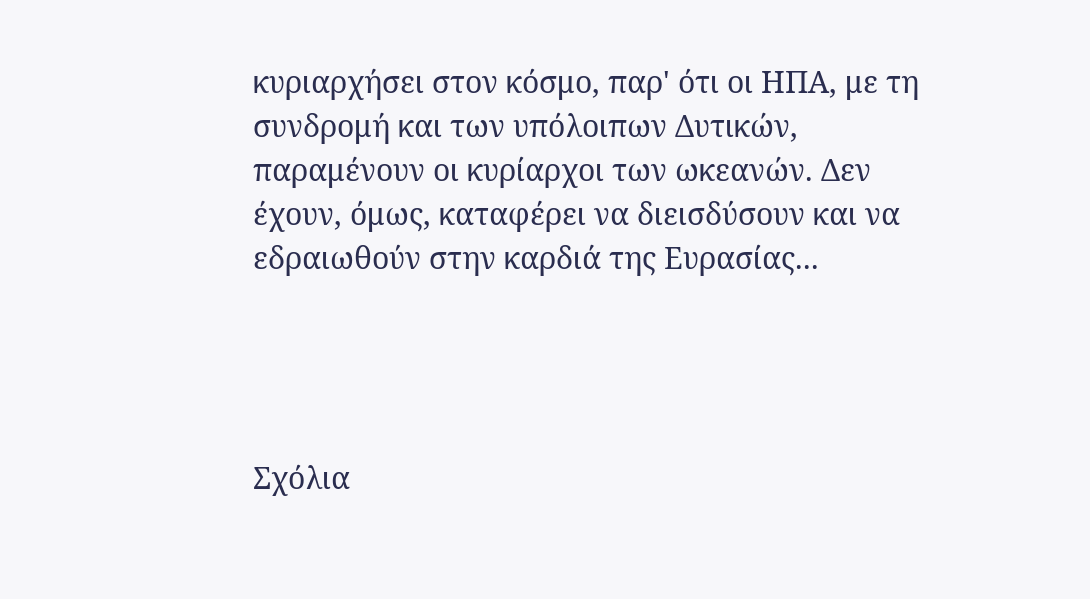κυριαρχήσει στον κόσμο, παρ' ότι οι ΗΠΑ, με τη συνδρομή και των υπόλοιπων Δυτικών, παραμένουν οι κυρίαρχοι των ωκεανών. Δεν έχουν, όμως, καταφέρει να διεισδύσουν και να εδραιωθούν στην καρδιά της Ευρασίας...




Σχόλια